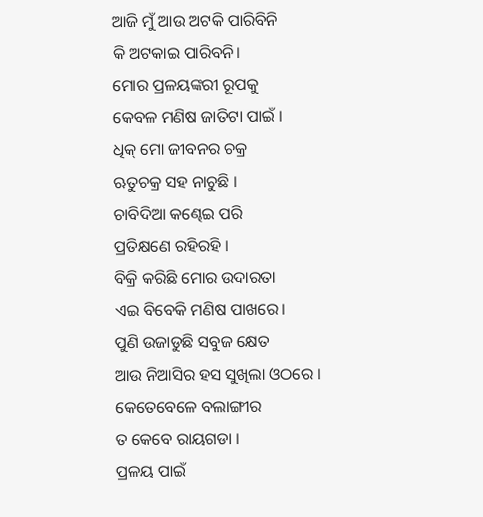ଆଜି ମୁଁ ଆଉ ଅଟକି ପାରିବିନି
କି ଅଟକାଇ ପାରିବନି।
ମୋର ପ୍ରଳୟଙ୍କରୀ ରୂପକୁ
କେବଳ ମଣିଷ ଜାତିଟା ପାଇଁ ।
ଧିକ୍ ମୋ ଜୀବନର ଚକ୍ର
ଋତୁଚକ୍ର ସହ ନାଚୁଛି ।
ଚାବିଦିଆ କଣ୍ଢେଇ ପରି
ପ୍ରତିକ୍ଷଣେ ରହିରହି ।
ବିକ୍ରି କରିଛି ମୋର ଉଦାରତା
ଏଇ ବିବେକି ମଣିଷ ପାଖରେ।
ପୁଣି ଉଜାଡୁଛି ସବୁଜ କ୍ଷେତ
ଆଉ ନିଆସିର ହସ ସୁଖିଲା ଓଠରେ ।
କେତେବେଳେ ବଲାଙ୍ଗୀର
ତ କେବେ ରାୟଗଡା ।
ପ୍ରଳୟ ପାଇଁ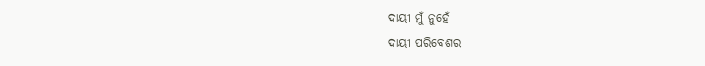ଦାୟୀ ମୁଁ ନୁହେଁ
ଦାୟୀ ପରିବେଶର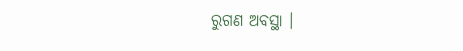ରୁଗଣ ଅବସ୍ଥା ।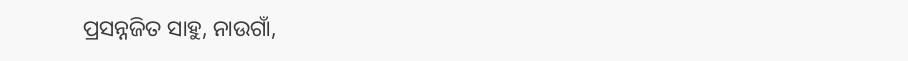ପ୍ରସନ୍ନଜିତ ସାହୁ, ନାଉଗାଁ,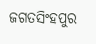ଜଗତସିଂହପୁର